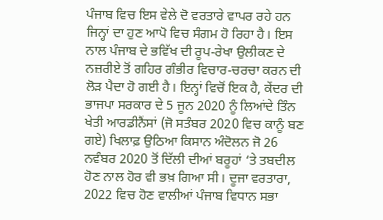ਪੰਜਾਬ ਵਿਚ ਇਸ ਵੇਲੇ ਦੋ ਵਰਤਾਰੇ ਵਾਪਰ ਰਹੇ ਹਨ ਜਿਨ੍ਹਾਂ ਦਾ ਹੁਣ ਆਪੋ ਵਿਚ ਸੰਗਮ ਹੋ ਰਿਹਾ ਹੈ। ਇਸ ਨਾਲ ਪੰਜਾਬ ਦੇ ਭਵਿੱਖ ਦੀ ਰੂਪ-ਰੇਖਾ ਉਲੀਕਣ ਦੇ ਨਜ਼ਰੀਏ ਤੋਂ ਗਹਿਰ ਗੰਭੀਰ ਵਿਚਾਰ-ਚਰਚਾ ਕਰਨ ਦੀ ਲੋੜ ਪੈਦਾ ਹੋ ਗਈ ਹੈ। ਇਨ੍ਹਾਂ ਵਿਚੋਂ ਇਕ ਹੈ, ਕੇਂਦਰ ਦੀ ਭਾਜਪਾ ਸਰਕਾਰ ਦੇ 5 ਜੂਨ 2020 ਨੂੰ ਲਿਆਂਦੇ ਤਿੰਨ ਖੇਤੀ ਆਰਡੀਨੈਂਸਾਂ (ਜੋ ਸਤੰਬਰ 2020 ਵਿਚ ਕਾਨੂੰ ਬਣ ਗਏ) ਖਿਲਾਫ਼ ਉਠਿਆ ਕਿਸਾਨ ਅੰਦੋਲਨ ਜੋ 26 ਨਵੰਬਰ 2020 ਤੋਂ ਦਿੱਲੀ ਦੀਆਂ ਬਰੂਹਾਂ ‘ਤੇ ਤਬਦੀਲ ਹੋਣ ਨਾਲ ਹੋਰ ਵੀ ਭਖ਼ ਗਿਆ ਸੀ। ਦੂਜਾ ਵਰਤਾਰਾ, 2022 ਵਿਚ ਹੋਣ ਵਾਲੀਆਂ ਪੰਜਾਬ ਵਿਧਾਨ ਸਭਾ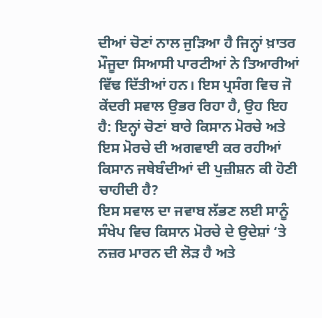ਦੀਆਂ ਚੋਣਾਂ ਨਾਲ ਜੁੜਿਆ ਹੈ ਜਿਨ੍ਹਾਂ ਖ਼ਾਤਰ ਮੌਜੂਦਾ ਸਿਆਸੀ ਪਾਰਟੀਆਂ ਨੇ ਤਿਆਰੀਆਂ ਵਿੱਢ ਦਿੱਤੀਆਂ ਹਨ। ਇਸ ਪ੍ਰਸੰਗ ਵਿਚ ਜੋ ਕੇਂਦਰੀ ਸਵਾਲ ਉਭਰ ਰਿਹਾ ਹੈ, ਉਹ ਇਹ ਹੈ: ਇਨ੍ਹਾਂ ਚੋਣਾਂ ਬਾਰੇ ਕਿਸਾਨ ਮੋਰਚੇ ਅਤੇ ਇਸ ਮੋਰਚੇ ਦੀ ਅਗਵਾਈ ਕਰ ਰਹੀਆਂ ਕਿਸਾਨ ਜਥੇਬੰਦੀਆਂ ਦੀ ਪੁਜ਼ੀਸ਼ਨ ਕੀ ਹੋਣੀ ਚਾਹੀਦੀ ਹੈ?
ਇਸ ਸਵਾਲ ਦਾ ਜਵਾਬ ਲੱਭਣ ਲਈ ਸਾਨੂੰ ਸੰਖੇਪ ਵਿਚ ਕਿਸਾਨ ਮੋਰਚੇ ਦੇ ਉਦੇਸ਼ਾਂ ‘ਤੇ ਨਜ਼ਰ ਮਾਰਨ ਦੀ ਲੋੜ ਹੈ ਅਤੇ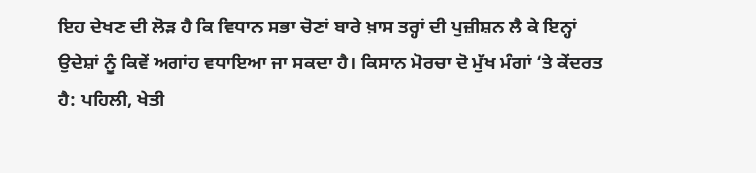ਇਹ ਦੇਖਣ ਦੀ ਲੋੜ ਹੈ ਕਿ ਵਿਧਾਨ ਸਭਾ ਚੋਣਾਂ ਬਾਰੇ ਖ਼ਾਸ ਤਰ੍ਹਾਂ ਦੀ ਪੁਜ਼ੀਸ਼ਨ ਲੈ ਕੇ ਇਨ੍ਹਾਂ ਉਦੇਸ਼ਾਂ ਨੂੰ ਕਿਵੇਂ ਅਗਾਂਹ ਵਧਾਇਆ ਜਾ ਸਕਦਾ ਹੈ। ਕਿਸਾਨ ਮੋਰਚਾ ਦੋ ਮੁੱਖ ਮੰਗਾਂ ‘ਤੇ ਕੇਂਦਰਤ ਹੈ: ਪਹਿਲੀ, ਖੇਤੀ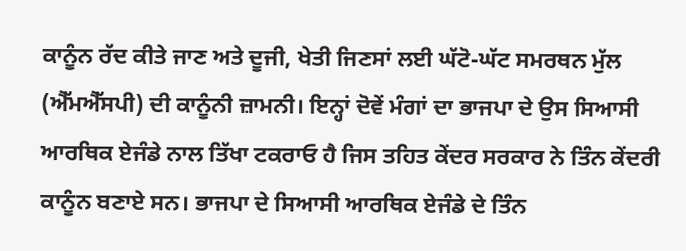ਕਾਨੂੰਨ ਰੱਦ ਕੀਤੇ ਜਾਣ ਅਤੇ ਦੂਜੀ, ਖੇਤੀ ਜਿਣਸਾਂ ਲਈ ਘੱਟੋ-ਘੱਟ ਸਮਰਥਨ ਮੁੱਲ (ਐੱਮਐੱਸਪੀ) ਦੀ ਕਾਨੂੰਨੀ ਜ਼ਾਮਨੀ। ਇਨ੍ਹਾਂ ਦੋਵੇਂ ਮੰਗਾਂ ਦਾ ਭਾਜਪਾ ਦੇ ਉਸ ਸਿਆਸੀ ਆਰਥਿਕ ਏਜੰਡੇ ਨਾਲ ਤਿੱਖਾ ਟਕਰਾਓ ਹੈ ਜਿਸ ਤਹਿਤ ਕੇਂਦਰ ਸਰਕਾਰ ਨੇ ਤਿੰਨ ਕੇਂਦਰੀ ਕਾਨੂੰਨ ਬਣਾਏ ਸਨ। ਭਾਜਪਾ ਦੇ ਸਿਆਸੀ ਆਰਥਿਕ ਏਜੰਡੇ ਦੇ ਤਿੰਨ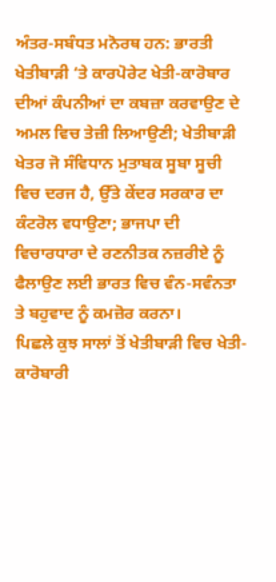ਅੰਤਰ-ਸਬੰਧਤ ਮਨੋਰਥ ਹਨ: ਭਾਰਤੀ ਖੇਤੀਬਾੜੀ ‘ਤੇ ਕਾਰਪੋਰੇਟ ਖੇਤੀ-ਕਾਰੋਬਾਰ ਦੀਆਂ ਕੰਪਨੀਆਂ ਦਾ ਕਬਜ਼ਾ ਕਰਵਾਉਣ ਦੇ ਅਮਲ ਵਿਚ ਤੇਜ਼ੀ ਲਿਆਉਣੀ; ਖੇਤੀਬਾੜੀ ਖੇਤਰ ਜੋ ਸੰਵਿਧਾਨ ਮੁਤਾਬਕ ਸੂਬਾ ਸੂਚੀ ਵਿਚ ਦਰਜ ਹੈ, ਉੱਤੇ ਕੇਂਦਰ ਸਰਕਾਰ ਦਾ ਕੰਟਰੋਲ ਵਧਾਉਣਾ; ਭਾਜਪਾ ਦੀ ਵਿਚਾਰਧਾਰਾ ਦੇ ਰਣਨੀਤਕ ਨਜ਼ਰੀਏ ਨੂੰ ਫੈਲਾਉਣ ਲਈ ਭਾਰਤ ਵਿਚ ਵੰਨ-ਸਵੰਨਤਾ ਤੇ ਬਹੁਵਾਦ ਨੂੰ ਕਮਜ਼ੋਰ ਕਰਨਾ।
ਪਿਛਲੇ ਕੁਝ ਸਾਲਾਂ ਤੋਂ ਖੇਤੀਬਾੜੀ ਵਿਚ ਖੇਤੀ-ਕਾਰੋਬਾਰੀ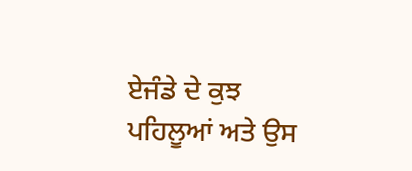ਏਜੰਡੇ ਦੇ ਕੁਝ ਪਹਿਲੂਆਂ ਅਤੇ ਉਸ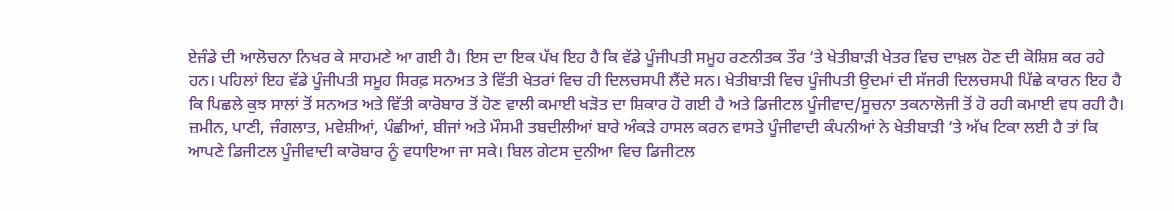ਏਜੰਡੇ ਦੀ ਆਲੋਚਨਾ ਨਿਖਰ ਕੇ ਸਾਹਮਣੇ ਆ ਗਈ ਹੈ। ਇਸ ਦਾ ਇਕ ਪੱਖ ਇਹ ਹੈ ਕਿ ਵੱਡੇ ਪੂੰਜੀਪਤੀ ਸਮੂਹ ਰਣਨੀਤਕ ਤੌਰ ‘ਤੇ ਖੇਤੀਬਾੜੀ ਖੇਤਰ ਵਿਚ ਦਾਖ਼ਲ ਹੋਣ ਦੀ ਕੋਸ਼ਿਸ਼ ਕਰ ਰਹੇ ਹਨ। ਪਹਿਲਾਂ ਇਹ ਵੱਡੇ ਪੂੰਜੀਪਤੀ ਸਮੂਹ ਸਿਰਫ਼ ਸਨਅਤ ਤੇ ਵਿੱਤੀ ਖੇਤਰਾਂ ਵਿਚ ਹੀ ਦਿਲਚਸਪੀ ਲੈਂਦੇ ਸਨ। ਖੇਤੀਬਾੜੀ ਵਿਚ ਪੂੰਜੀਪਤੀ ਉਦਮਾਂ ਦੀ ਸੱਜਰੀ ਦਿਲਚਸਪੀ ਪਿੱਛੇ ਕਾਰਨ ਇਹ ਹੈ ਕਿ ਪਿਛਲੇ ਕੁਝ ਸਾਲਾਂ ਤੋਂ ਸਨਅਤ ਅਤੇ ਵਿੱਤੀ ਕਾਰੋਬਾਰ ਤੋਂ ਹੋਣ ਵਾਲੀ ਕਮਾਈ ਖੜੋਤ ਦਾ ਸ਼ਿਕਾਰ ਹੋ ਗਈ ਹੈ ਅਤੇ ਡਿਜੀਟਲ ਪੂੰਜੀਵਾਦ/ਸੂਚਨਾ ਤਕਨਾਲੋਜੀ ਤੋਂ ਹੋ ਰਹੀ ਕਮਾਈ ਵਧ ਰਹੀ ਹੈ। ਜ਼ਮੀਨ, ਪਾਣੀ, ਜੰਗਲਾਤ, ਮਵੇਸ਼ੀਆਂ, ਪੰਛੀਆਂ, ਬੀਜਾਂ ਅਤੇ ਮੌਸਮੀ ਤਬਦੀਲੀਆਂ ਬਾਰੇ ਅੰਕੜੇ ਹਾਸਲ ਕਰਨ ਵਾਸਤੇ ਪੂੰਜੀਵਾਦੀ ਕੰਪਨੀਆਂ ਨੇ ਖੇਤੀਬਾੜੀ ‘ਤੇ ਅੱਖ ਟਿਕਾ ਲਈ ਹੈ ਤਾਂ ਕਿ ਆਪਣੇ ਡਿਜੀਟਲ ਪੂੰਜੀਵਾਦੀ ਕਾਰੋਬਾਰ ਨੂੰ ਵਧਾਇਆ ਜਾ ਸਕੇ। ਬਿਲ ਗੇਟਸ ਦੁਨੀਆ ਵਿਚ ਡਿਜੀਟਲ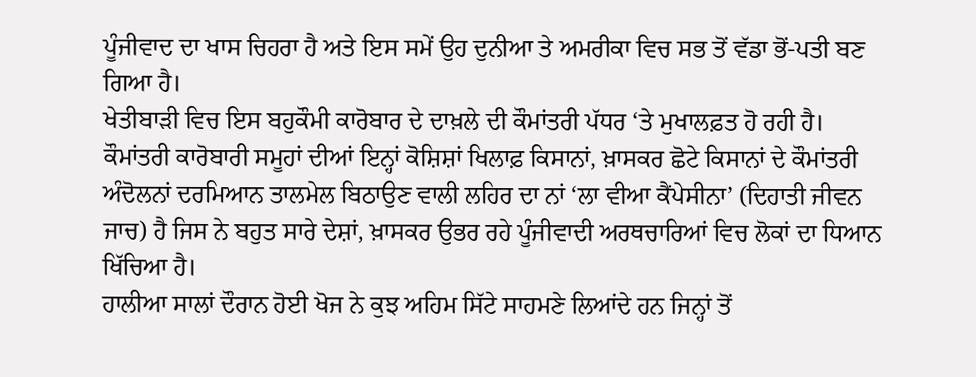ਪੂੰਜੀਵਾਦ ਦਾ ਖਾਸ ਚਿਹਰਾ ਹੈ ਅਤੇ ਇਸ ਸਮੇਂ ਉਹ ਦੁਨੀਆ ਤੇ ਅਮਰੀਕਾ ਵਿਚ ਸਭ ਤੋਂ ਵੱਡਾ ਭੋਂ-ਪਤੀ ਬਣ ਗਿਆ ਹੈ।
ਖੇਤੀਬਾੜੀ ਵਿਚ ਇਸ ਬਹੁਕੌਮੀ ਕਾਰੋਬਾਰ ਦੇ ਦਾਖ਼ਲੇ ਦੀ ਕੌਮਾਂਤਰੀ ਪੱਧਰ ‘ਤੇ ਮੁਖਾਲਫ਼ਤ ਹੋ ਰਹੀ ਹੈ। ਕੌਮਾਂਤਰੀ ਕਾਰੋਬਾਰੀ ਸਮੂਹਾਂ ਦੀਆਂ ਇਨ੍ਹਾਂ ਕੋਸ਼ਿਸ਼ਾਂ ਖਿਲਾਫ਼ ਕਿਸਾਨਾਂ, ਖ਼ਾਸਕਰ ਛੋਟੇ ਕਿਸਾਨਾਂ ਦੇ ਕੌਮਾਂਤਰੀ ਅੰਦੋਲਨਾਂ ਦਰਮਿਆਨ ਤਾਲਮੇਲ ਬਿਠਾਉਣ ਵਾਲੀ ਲਹਿਰ ਦਾ ਨਾਂ ‘ਲਾ ਵੀਆ ਕੈਂਪੇਸੀਨਾ’ (ਦਿਹਾਤੀ ਜੀਵਨ ਜਾਚ) ਹੈ ਜਿਸ ਨੇ ਬਹੁਤ ਸਾਰੇ ਦੇਸ਼ਾਂ, ਖ਼ਾਸਕਰ ਉਭਰ ਰਹੇ ਪੂੰਜੀਵਾਦੀ ਅਰਥਚਾਰਿਆਂ ਵਿਚ ਲੋਕਾਂ ਦਾ ਧਿਆਨ ਖਿੱਚਿਆ ਹੈ।
ਹਾਲੀਆ ਸਾਲਾਂ ਦੌਰਾਨ ਹੋਈ ਖੋਜ ਨੇ ਕੁਝ ਅਹਿਮ ਸਿੱਟੇ ਸਾਹਮਣੇ ਲਿਆਂਦੇ ਹਨ ਜਿਨ੍ਹਾਂ ਤੋਂ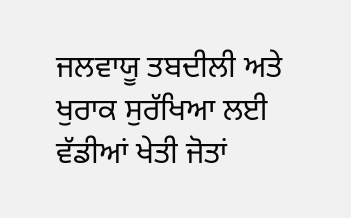ਜਲਵਾਯੂ ਤਬਦੀਲੀ ਅਤੇ ਖੁਰਾਕ ਸੁਰੱਖਿਆ ਲਈ ਵੱਡੀਆਂ ਖੇਤੀ ਜੋਤਾਂ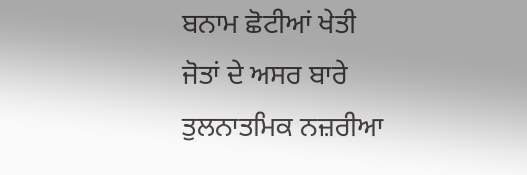ਬਨਾਮ ਛੋਟੀਆਂ ਖੇਤੀ ਜੋਤਾਂ ਦੇ ਅਸਰ ਬਾਰੇ ਤੁਲਨਾਤਮਿਕ ਨਜ਼ਰੀਆ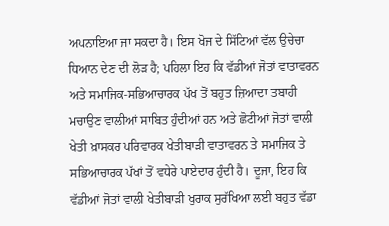ਅਪਨਾਇਆ ਜਾ ਸਕਦਾ ਹੈ। ਇਸ ਖੋਜ ਦੇ ਸਿੱਟਿਆਂ ਵੱਲ ਉਚੇਚਾ ਧਿਆਨ ਦੇਣ ਦੀ ਲੋੜ ਹੈ; ਪਹਿਲਾ ਇਹ ਕਿ ਵੱਡੀਆਂ ਜੋਤਾਂ ਵਾਤਾਵਰਨ ਅਤੇ ਸਮਾਜਿਕ-ਸਭਿਆਚਾਰਕ ਪੱਖ ਤੋਂ ਬਹੁਤ ਜ਼ਿਆਦਾ ਤਬਾਹੀ ਮਚਾਉਣ ਵਾਲੀਆਂ ਸਾਬਿਤ ਹੁੰਦੀਆਂ ਹਨ ਅਤੇ ਛੋਟੀਆਂ ਜੋਤਾਂ ਵਾਲੀ ਖੇਤੀ ਖ਼ਾਸਕਰ ਪਰਿਵਾਰਕ ਖੇਤੀਬਾੜੀ ਵਾਤਾਵਰਨ ਤੇ ਸਮਾਜਿਕ ਤੇ ਸਭਿਆਚਾਰਕ ਪੱਖਾਂ ਤੋਂ ਵਧੇਰੇ ਪਾਏਦਾਰ ਹੁੰਦੀ ਹੈ। ਦੂਜਾ, ਇਹ ਕਿ ਵੱਡੀਆਂ ਜੋਤਾਂ ਵਾਲੀ ਖੇਤੀਬਾੜੀ ਖੁਰਾਕ ਸੁਰੱਖਿਆ ਲਈ ਬਹੁਤ ਵੱਡਾ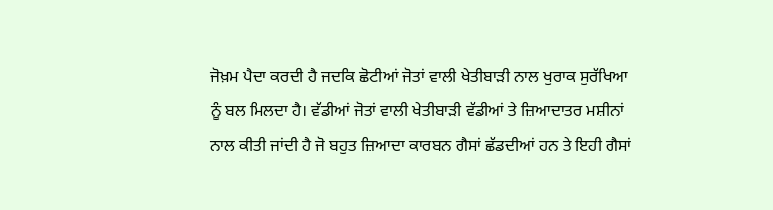ਜੋਖ਼ਮ ਪੈਦਾ ਕਰਦੀ ਹੈ ਜਦਕਿ ਛੋਟੀਆਂ ਜੋਤਾਂ ਵਾਲੀ ਖੇਤੀਬਾੜੀ ਨਾਲ ਖੁਰਾਕ ਸੁਰੱਖਿਆ ਨੂੰ ਬਲ ਮਿਲਦਾ ਹੈ। ਵੱਡੀਆਂ ਜੋਤਾਂ ਵਾਲੀ ਖੇਤੀਬਾੜੀ ਵੱਡੀਆਂ ਤੇ ਜ਼ਿਆਦਾਤਰ ਮਸ਼ੀਨਾਂ ਨਾਲ ਕੀਤੀ ਜਾਂਦੀ ਹੈ ਜੋ ਬਹੁਤ ਜ਼ਿਆਦਾ ਕਾਰਬਨ ਗੈਸਾਂ ਛੱਡਦੀਆਂ ਹਨ ਤੇ ਇਹੀ ਗੈਸਾਂ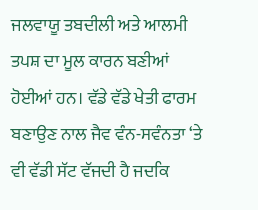ਜਲਵਾਯੂ ਤਬਦੀਲੀ ਅਤੇ ਆਲਮੀ ਤਪਸ਼ ਦਾ ਮੂਲ ਕਾਰਨ ਬਣੀਆਂ ਹੋਈਆਂ ਹਨ। ਵੱਡੇ ਵੱਡੇ ਖੇਤੀ ਫਾਰਮ ਬਣਾਉਣ ਨਾਲ ਜੈਵ ਵੰਨ-ਸਵੰਨਤਾ ‘ਤੇ ਵੀ ਵੱਡੀ ਸੱਟ ਵੱਜਦੀ ਹੈ ਜਦਕਿ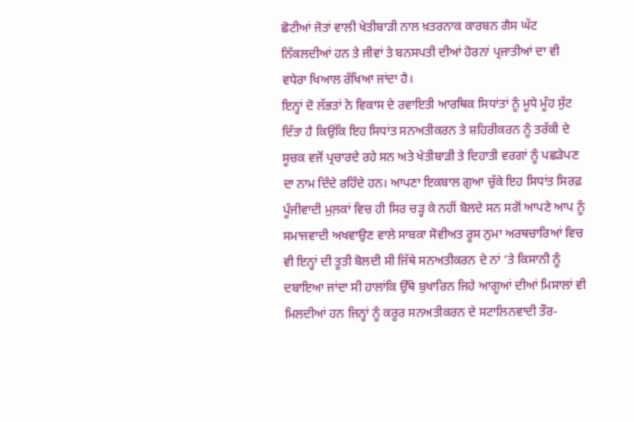ਛੋਟੀਆਂ ਜੋਤਾਂ ਵਾਲੀ ਖੇਤੀਬਾੜੀ ਨਾਲ ਖ਼ਤਰਨਾਕ ਕਾਰਬਨ ਗੈਸ ਘੱਟ ਨਿੱਕਲਦੀਆਂ ਹਨ ਤੇ ਜੀਵਾਂ ਤੇ ਬਨਸਪਤੀ ਦੀਆਂ ਹੋਰਨਾਂ ਪ੍ਰਜਾਤੀਆਂ ਦਾ ਵੀ ਵਧੇਰਾ ਖਿਆਲ ਰੱਖਿਆ ਜਾਂਦਾ ਹੈ।
ਇਨ੍ਹਾਂ ਦੋ ਲੱਭਤਾਂ ਨੇ ਵਿਕਾਸ ਦੇ ਰਵਾਇਤੀ ਆਰਥਿਕ ਸਿਧਾਂਤਾਂ ਨੂੰ ਮੂਧੇ ਮੂੰਹ ਸੁੱਟ ਦਿੱਤਾ ਹੈ ਕਿਉਂਕਿ ਇਹ ਸਿਧਾਂਤ ਸਨਅਤੀਕਰਨ ਤੇ ਸ਼ਹਿਰੀਕਰਨ ਨੂੰ ਤਰੱਕੀ ਦੇ ਸੂਚਕ ਵਜੋਂ ਪ੍ਰਚਾਰਦੇ ਰਹੇ ਸਨ ਅਤੇ ਖੇਤੀਬਾੜੀ ਤੇ ਦਿਹਾਤੀ ਵਰਗਾਂ ਨੂੰ ਪਛੜੇਪਣ ਦਾ ਨਾਮ ਦਿੰਦੇ ਰਹਿੰਦੇ ਹਨ। ਆਪਣਾ ਇਕਬਾਲ ਗੁਆ ਚੁੱਕੇ ਇਹ ਸਿਧਾਂਤ ਸਿਰਫ਼ ਪੂੰਜੀਵਾਦੀ ਮੁਲ਼ਕਾਂ ਵਿਚ ਹੀ ਸਿਰ ਚੜ੍ਹ ਕੇ ਨਹੀਂ ਬੋਲਦੇ ਸਨ ਸਗੋਂ ਆਪਣੇ ਆਪ ਨੂੰ ਸਮਾਜਵਾਦੀ ਅਖਵਾਉਣ ਵਾਲੇ ਸਾਬਕਾ ਸੋਵੀਅਤ ਰੂਸ ਨੁਮਾ ਅਰਥਚਾਰਿਆਂ ਵਿਚ ਵੀ ਇਨ੍ਹਾਂ ਦੀ ਤੂਤੀ ਬੋਲਦੀ ਸੀ ਜਿੱਥੇ ਸਨਅਤੀਕਰਨ ਦੇ ਨਾਂ ‘ਤੇ ਕਿਸਾਨੀ ਨੂੰ ਦਬਾਇਆ ਜਾਂਦਾ ਸੀ ਹਾਲਾਂਕਿ ਉੱਥੇ ਬੁਖਾਰਿਨ ਜਿਹੇ ਆਗੂਆਂ ਦੀਆਂ ਮਿਸਾਲਾਂ ਵੀ ਮਿਲਦੀਆਂ ਹਨ ਜਿਨ੍ਹਾਂ ਨੂੰ ਕਰੂਰ ਸਨਅਤੀਕਰਨ ਦੇ ਸਟਾਲਿਨਵਾਦੀ ਤੌਰ-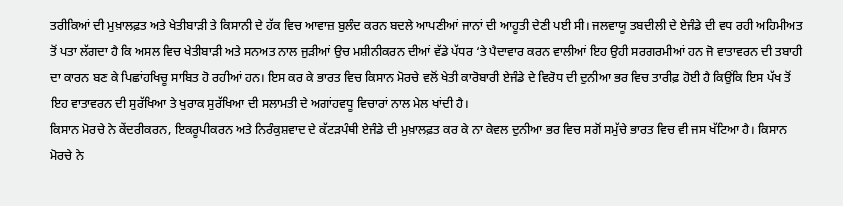ਤਰੀਕਿਆਂ ਦੀ ਮੁਖ਼ਾਲਫ਼ਤ ਅਤੇ ਖੇਤੀਬਾੜੀ ਤੇ ਕਿਸਾਨੀ ਦੇ ਹੱਕ ਵਿਚ ਆਵਾਜ਼ ਬੁਲੰਦ ਕਰਨ ਬਦਲੇ ਆਪਣੀਆਂ ਜਾਨਾਂ ਦੀ ਆਹੂਤੀ ਦੇਣੀ ਪਈ ਸੀ। ਜਲਵਾਯੂ ਤਬਦੀਲੀ ਦੇ ਏਜੰਡੇ ਦੀ ਵਧ ਰਹੀ ਅਹਿਮੀਅਤ ਤੋਂ ਪਤਾ ਲੱਗਦਾ ਹੈ ਕਿ ਅਸਲ ਵਿਚ ਖੇਤੀਬਾੜੀ ਅਤੇ ਸਨਅਤ ਨਾਲ ਜੁੜੀਆਂ ਉਚ ਮਸ਼ੀਨੀਕਰਨ ਦੀਆਂ ਵੱਡੇ ਪੱਧਰ ‘ਤੇ ਪੈਦਾਵਾਰ ਕਰਨ ਵਾਲੀਆਂ ਇਹ ਉਹੀ ਸਰਗਰਮੀਆਂ ਹਨ ਜੋ ਵਾਤਾਵਰਨ ਦੀ ਤਬਾਹੀ ਦਾ ਕਾਰਨ ਬਣ ਕੇ ਪਿਛਾਂਹਖਿਚੂ ਸਾਬਿਤ ਹੋ ਰਹੀਆਂ ਹਨ। ਇਸ ਕਰ ਕੇ ਭਾਰਤ ਵਿਚ ਕਿਸਾਨ ਮੋਰਚੇ ਵਲੋਂ ਖੇਤੀ ਕਾਰੋਬਾਰੀ ਏਜੰਡੇ ਦੇ ਵਿਰੋਧ ਦੀ ਦੁਨੀਆ ਭਰ ਵਿਚ ਤਾਰੀਫ਼ ਹੋਈ ਹੈ ਕਿਉਂਕਿ ਇਸ ਪੱਖ ਤੋਂ ਇਹ ਵਾਤਾਵਰਨ ਦੀ ਸੁਰੱਖਿਆ ਤੇ ਖੁਰਾਕ ਸੁਰੱਖਿਆ ਦੀ ਸਲਾਮਤੀ ਦੇ ਅਗਾਂਹਵਧੂ ਵਿਚਾਰਾਂ ਨਾਲ ਮੇਲ ਖਾਂਦੀ ਹੈ।
ਕਿਸਾਨ ਮੋਰਚੇ ਨੇ ਕੇਂਦਰੀਕਰਨ, ਇਕਰੂਪੀਕਰਨ ਅਤੇ ਨਿਰੰਕੁਸ਼ਵਾਦ ਦੇ ਕੱਟੜਪੰਥੀ ਏਜੰਡੇ ਦੀ ਮੁਖ਼ਾਲਫ਼ਤ ਕਰ ਕੇ ਨਾ ਕੇਵਲ ਦੁਨੀਆ ਭਰ ਵਿਚ ਸਗੋਂ ਸਮੁੱਚੇ ਭਾਰਤ ਵਿਚ ਵੀ ਜਸ ਖੱਟਿਆ ਹੈ। ਕਿਸਾਨ ਮੋਰਚੇ ਨੇ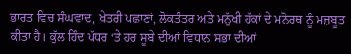ਭਾਰਤ ਵਿਚ ਸੰਘਵਾਦ, ਖੇਤਰੀ ਪਛਾਣਾਂ, ਲੋਕਤੰਤਰ ਅਤੇ ਮਨੁੱਖੀ ਹੱਕਾਂ ਦੇ ਮਨੋਰਥ ਨੂੰ ਮਜ਼ਬੂਤ ਕੀਤਾ ਹੈ। ਕੁੱਲ ਹਿੰਦ ਪੱਧਰ ‘ਤੇ ਹਰ ਸੂਬੇ ਦੀਆਂ ਵਿਧਾਨ ਸਭਾ ਦੀਆਂ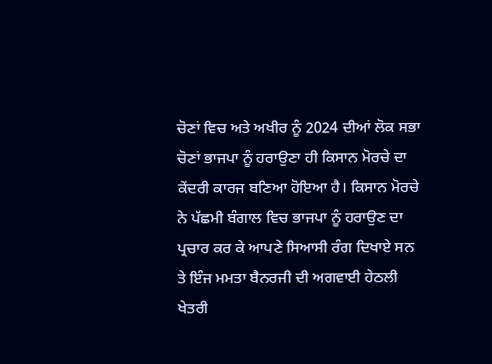ਚੋਣਾਂ ਵਿਚ ਅਤੇ ਅਖੀਰ ਨੂੰ 2024 ਦੀਆਂ ਲੋਕ ਸਭਾ ਚੋਣਾਂ ਭਾਜਪਾ ਨੂੰ ਹਰਾਉਣਾ ਹੀ ਕਿਸਾਨ ਮੋਰਚੇ ਦਾ ਕੇਂਦਰੀ ਕਾਰਜ ਬਣਿਆ ਹੋਇਆ ਹੈ। ਕਿਸਾਨ ਮੋਰਚੇ ਨੇ ਪੱਛਮੀ ਬੰਗਾਲ ਵਿਚ ਭਾਜਪਾ ਨੂੰ ਹਰਾਉਣ ਦਾ ਪ੍ਰਚਾਰ ਕਰ ਕੇ ਆਪਣੇ ਸਿਆਸੀ ਰੰਗ ਦਿਖਾਏ ਸਨ ਤੇ ਇੰਜ ਮਮਤਾ ਬੈਨਰਜੀ ਦੀ ਅਗਵਾਈ ਹੇਠਲੀ ਖੇਤਰੀ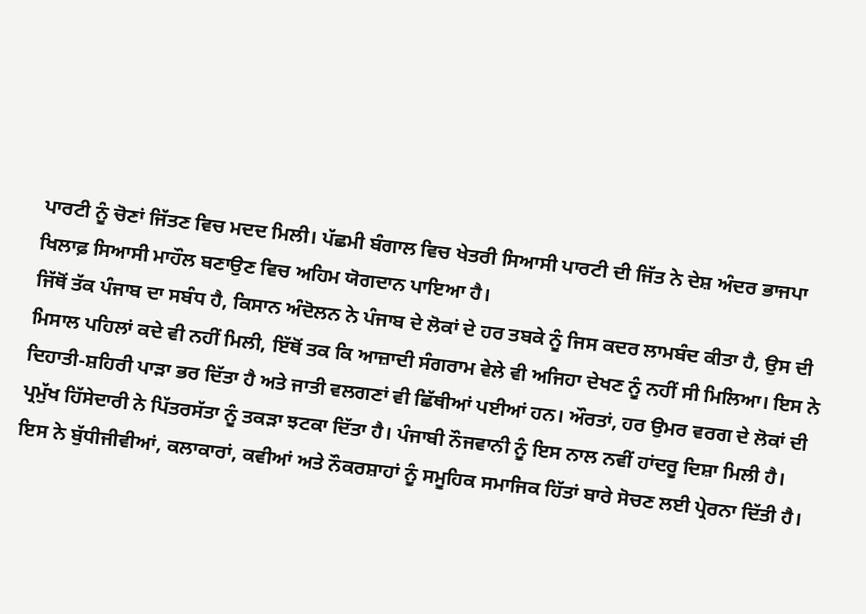ਪਾਰਟੀ ਨੂੰ ਚੋਣਾਂ ਜਿੱਤਣ ਵਿਚ ਮਦਦ ਮਿਲੀ। ਪੱਛਮੀ ਬੰਗਾਲ ਵਿਚ ਖੇਤਰੀ ਸਿਆਸੀ ਪਾਰਟੀ ਦੀ ਜਿੱਤ ਨੇ ਦੇਸ਼ ਅੰਦਰ ਭਾਜਪਾ ਖਿਲਾਫ਼ ਸਿਆਸੀ ਮਾਹੌਲ ਬਣਾਉਣ ਵਿਚ ਅਹਿਮ ਯੋਗਦਾਨ ਪਾਇਆ ਹੈ।
ਜਿੱਥੋਂ ਤੱਕ ਪੰਜਾਬ ਦਾ ਸਬੰਧ ਹੈ, ਕਿਸਾਨ ਅੰਦੋਲਨ ਨੇ ਪੰਜਾਬ ਦੇ ਲੋਕਾਂ ਦੇ ਹਰ ਤਬਕੇ ਨੂੰ ਜਿਸ ਕਦਰ ਲਾਮਬੰਦ ਕੀਤਾ ਹੈ, ਉਸ ਦੀ ਮਿਸਾਲ ਪਹਿਲਾਂ ਕਦੇ ਵੀ ਨਹੀਂ ਮਿਲੀ, ਇੱਥੋਂ ਤਕ ਕਿ ਆਜ਼ਾਦੀ ਸੰਗਰਾਮ ਵੇਲੇ ਵੀ ਅਜਿਹਾ ਦੇਖਣ ਨੂੰ ਨਹੀਂ ਸੀ ਮਿਲਿਆ। ਇਸ ਨੇ ਦਿਹਾਤੀ-ਸ਼ਹਿਰੀ ਪਾੜਾ ਭਰ ਦਿੱਤਾ ਹੈ ਅਤੇ ਜਾਤੀ ਵਲਗਣਾਂ ਵੀ ਛਿੱਥੀਆਂ ਪਈਆਂ ਹਨ। ਔਰਤਾਂ, ਹਰ ਉਮਰ ਵਰਗ ਦੇ ਲੋਕਾਂ ਦੀ ਪ੍ਰਮੁੱਖ ਹਿੱਸੇਦਾਰੀ ਨੇ ਪਿੱਤਰਸੱਤਾ ਨੂੰ ਤਕੜਾ ਝਟਕਾ ਦਿੱਤਾ ਹੈ। ਪੰਜਾਬੀ ਨੌਜਵਾਨੀ ਨੂੰ ਇਸ ਨਾਲ ਨਵੀਂ ਹਾਂਦਰੂ ਦਿਸ਼ਾ ਮਿਲੀ ਹੈ। ਇਸ ਨੇ ਬੁੱਧੀਜੀਵੀਆਂ, ਕਲਾਕਾਰਾਂ, ਕਵੀਆਂ ਅਤੇ ਨੌਕਰਸ਼ਾਹਾਂ ਨੂੰ ਸਮੂਹਿਕ ਸਮਾਜਿਕ ਹਿੱਤਾਂ ਬਾਰੇ ਸੋਚਣ ਲਈ ਪ੍ਰੇਰਨਾ ਦਿੱਤੀ ਹੈ।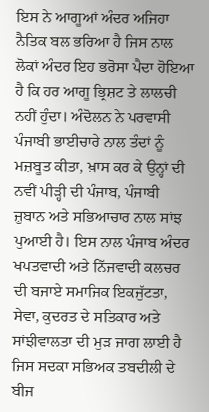ਇਸ ਨੇ ਆਗੂਆਂ ਅੰਦਰ ਅਜਿਹਾ ਨੈਤਿਕ ਬਲ ਭਰਿਆ ਹੈ ਜਿਸ ਨਾਲ ਲੋਕਾਂ ਅੰਦਰ ਇਹ ਭਰੋਸਾ ਪੈਦਾ ਹੋਇਆ ਹੈ ਕਿ ਹਰ ਆਗੂ ਭ੍ਰਿਸ਼ਟ ਤੇ ਲਾਲਚੀ ਨਹੀਂ ਹੁੰਦਾ। ਅੰਦੋਲਨ ਨੇ ਪਰਵਾਸੀ ਪੰਜਾਬੀ ਭਾਈਚਾਰੇ ਨਾਲ ਤੰਦਾਂ ਨੂੰ ਮਜ਼ਬੂਤ ਕੀਤਾ, ਖ਼ਾਸ ਕਰ ਕੇ ਉਨ੍ਹਾਂ ਦੀ ਨਵੀਂ ਪੀੜ੍ਹੀ ਦੀ ਪੰਜਾਬ, ਪੰਜਾਬੀ ਜ਼ੁਬਾਨ ਅਤੇ ਸਭਿਆਚਾਰ ਨਾਲ ਸਾਂਝ ਪੁਆਈ ਹੈ। ਇਸ ਨਾਲ ਪੰਜਾਬ ਅੰਦਰ ਖਪਤਵਾਦੀ ਅਤੇ ਨਿੱਜਵਾਦੀ ਕਲਚਰ ਦੀ ਬਜਾਏ ਸਮਾਜਿਕ ਇਕਜੁੱਟਤਾ, ਸੇਵਾ, ਕੁਦਰਤ ਦੇ ਸਤਿਕਾਰ ਅਤੇ ਸਾਂਝੀਵਾਲਤਾ ਦੀ ਮੁੜ ਜਾਗ ਲਾਈ ਹੈ ਜਿਸ ਸਦਕਾ ਸਭਿਅਕ ਤਬਦੀਲੀ ਦੇ ਬੀਜ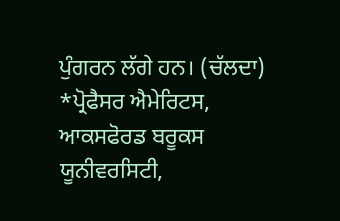ਪੁੰਗਰਨ ਲੱਗੇ ਹਨ। (ਚੱਲਦਾ)
*ਪ੍ਰੋਫੈਸਰ ਐਮੇਰਿਟਸ, ਆਕਸਫੋਰਡ ਬਰੂਕਸ ਯੂਨੀਵਰਸਿਟੀ,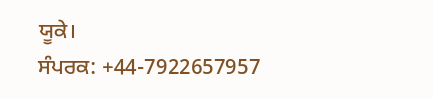ਯੂਕੇ।
ਸੰਪਰਕ: +44-7922657957